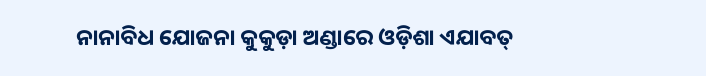ନାନାବିଧ ଯୋଜନା କୁକୁଡ଼ା ଅଣ୍ଡାରେ ଓଡ଼ିଶା ଏଯାବତ୍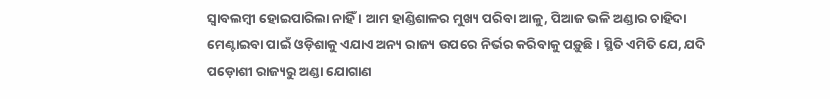ସ୍ୱାବଲମ୍ବୀ ହୋଇପାରିଲା ନାହିଁ । ଆମ ହାଣ୍ଡିଶାଳର ମୁଖ୍ୟ ପରିବା ଆଳୁ, ପିଆଜ ଭଳି ଅଣ୍ଡାର ଚାହିଦା ମେଣ୍ଟାଇବା ପାଇଁ ଓଡ଼ିଶାକୁ ଏଯାଏ ଅନ୍ୟ ରାଜ୍ୟ ଉପରେ ନିର୍ଭର କରିବାକୁ ପଡ଼ୁଛି । ସ୍ଥିତି ଏମିତି ଯେ, ଯଦି ପଡ଼ୋଶୀ ରାଜ୍ୟରୁ ଅଣ୍ଡା ଯୋଗାଣ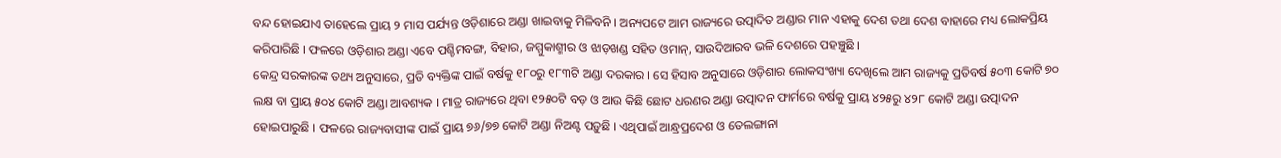ବନ୍ଦ ହୋଇଯାଏ ତାହେଲେ ପ୍ରାୟ ୨ ମାସ ପର୍ଯ୍ୟନ୍ତ ଓଡ଼ିଶାରେ ଅଣ୍ଡା ଖାଇବାକୁ ମିଳିବନି । ଅନ୍ୟପଟେ ଆମ ରାଜ୍ୟରେ ଉତ୍ପାଦିତ ଅଣ୍ଡାର ମାନ ଏହାକୁ ଦେଶ ତଥା ଦେଶ ବାହାରେ ମଧ୍ୟ ଲୋକପ୍ରିୟ କରିପାରିଛି । ଫଳରେ ଓଡ଼ିଶାର ଅଣ୍ଡା ଏବେ ପଶ୍ଚିମବଙ୍ଗ, ବିହାର, ଜମ୍ମୁକାଶ୍ମୀର ଓ ଝାଡ଼ଖଣ୍ଡ ସହିତ ଓମାନ୍, ସାଉଦିଆରବ ଭଳି ଦେଶରେ ପହଞ୍ଚୁଛି ।
କେନ୍ଦ୍ର ସରକାରଙ୍କ ତଥ୍ୟ ଅନୁସାରେ, ପ୍ରତି ବ୍ୟକ୍ତିଙ୍କ ପାଇଁ ବର୍ଷକୁ ୧୮୦ରୁ ୧୮୩ଟି ଅଣ୍ଡା ଦରକାର । ସେ ହିସାବ ଅନୁସାରେ ଓଡ଼ିଶାର ଲୋକସଂଖ୍ୟା ଦେଖିଲେ ଆମ ରାଜ୍ୟକୁ ପ୍ରତିବର୍ଷ ୫୦୩ କୋଟି ୭୦ ଲକ୍ଷ ବା ପ୍ରାୟ ୫୦୪ କୋଟି ଅଣ୍ଡା ଆବଶ୍ୟକ । ମାତ୍ର ରାଜ୍ୟରେ ଥିବା ୧୨୫୦ଟି ବଡ଼ ଓ ଆଉ କିଛି ଛୋଟ ଧରଣର ଅଣ୍ଡା ଉତ୍ପାଦନ ଫାର୍ମରେ ବର୍ଷକୁ ପ୍ରାୟ ୪୨୫ରୁ ୪୨୮ କୋଟି ଅଣ୍ଡା ଉତ୍ପାଦନ ହୋଇପାରୁଛି । ଫଳରେ ରାଜ୍ୟବାସୀଙ୍କ ପାଇଁ ପ୍ରାୟ ୭୬/୭୭ କୋଟି ଅଣ୍ଡା ନିଅଣ୍ଟ ପଡ଼ୁଛି । ଏଥିପାଇଁ ଆନ୍ଧ୍ରପ୍ରଦେଶ ଓ ତେଲଙ୍ଗାନା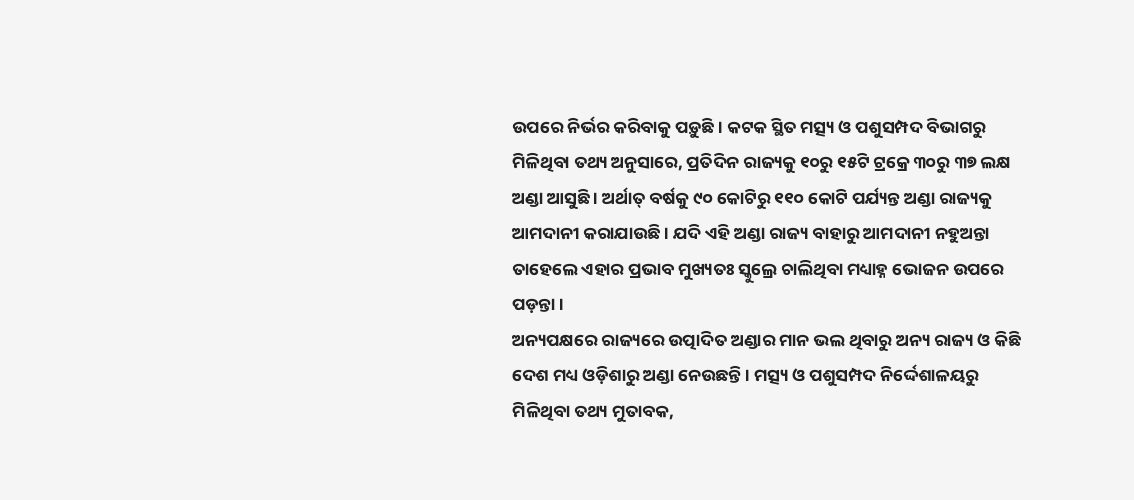ଉପରେ ନିର୍ଭର କରିବାକୁ ପଡ଼ୁଛି । କଟକ ସ୍ଥିତ ମତ୍ସ୍ୟ ଓ ପଶୁସମ୍ପଦ ବିଭାଗରୁ ମିଳିଥିବା ତଥ୍ୟ ଅନୁସାରେ, ପ୍ରତିଦିନ ରାଜ୍ୟକୁ ୧୦ରୁ ୧୫ଟି ଟ୍ରକ୍ରେ ୩୦ରୁ ୩୭ ଲକ୍ଷ ଅଣ୍ଡା ଆସୁଛି । ଅର୍ଥାତ୍ ବର୍ଷକୁ ୯୦ କୋଟିରୁ ୧୧୦ କୋଟି ପର୍ଯ୍ୟନ୍ତ ଅଣ୍ଡା ରାଜ୍ୟକୁ ଆମଦାନୀ କରାଯାଉଛି । ଯଦି ଏହି ଅଣ୍ଡା ରାଜ୍ୟ ବାହାରୁ ଆମଦାନୀ ନହୁଅନ୍ତା ତାହେଲେ ଏହାର ପ୍ରଭାବ ମୁଖ୍ୟତଃ ସ୍କୁଲ୍ରେ ଚାଲିଥିବା ମଧ୍ୟାହ୍ନ ଭୋଜନ ଉପରେ ପଡ଼ନ୍ତା ।
ଅନ୍ୟପକ୍ଷରେ ରାଜ୍ୟରେ ଉତ୍ପାଦିତ ଅଣ୍ଡାର ମାନ ଭଲ ଥିବାରୁ ଅନ୍ୟ ରାଜ୍ୟ ଓ କିଛି ଦେଶ ମଧ୍ୟ ଓଡ଼ିଶାରୁ ଅଣ୍ଡା ନେଉଛନ୍ତି । ମତ୍ସ୍ୟ ଓ ପଶୁସମ୍ପଦ ନିର୍ଦ୍ଦେଶାଳୟରୁ ମିଳିଥିବା ତଥ୍ୟ ମୁତାବକ,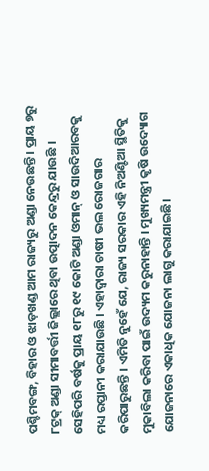ପଶ୍ଚିମବଙ୍ଗ, ବିହାର ଓ ଝାଡ଼ଖଣ୍ଡ ଆମ ରାଜ୍ୟରୁ ଅଣ୍ଡା ନେଉଛନ୍ତି । ପ୍ରାୟ ୭ରୁ ୮ଟ୍ରକ୍ ଅଣ୍ଡା ସୀମାବର୍ତ୍ତୀ ଜିଲ୍ଲାରେ ଥିବା ଉତ୍ପାଦନ କେନ୍ଦ୍ରରୁ ଯାଉଛି । ସେହିପରି ବର୍ଷକୁ ପ୍ରାୟ ୧୮ରୁ ୧୯ କୋଟି ଅଣ୍ଡା ଓମାନ୍ ଓ ସାଉଦିଆରବକୁ ମଧ୍ୟ ରପ୍ତାନୀ କରାଯାଉଛି । ଏହାଦ୍ୱାରା ଚାଷୀ ଭଲ ରୋଜଗାର କରିପାରୁଛନ୍ତି । ଏମିତି ନୁହେଁ ଯେ, ରାଜ୍ୟ ସରକାର ଏହି ନିଅଣ୍ଟିଆ ସ୍ଥିତିକୁ ମୁକାବିଲା କରିବା ପାଇଁ ଉଦ୍ୟମ କରୁନାହାନ୍ତି । ମୁଖ୍ୟମନ୍ତ୍ରୀ କୃଷି ଉଦ୍ୟୋଗ ଯୋଜନାରେ ଏକାଧିକ ଯୋଜନା ଲାଗୁ କରାଯାଇଛି।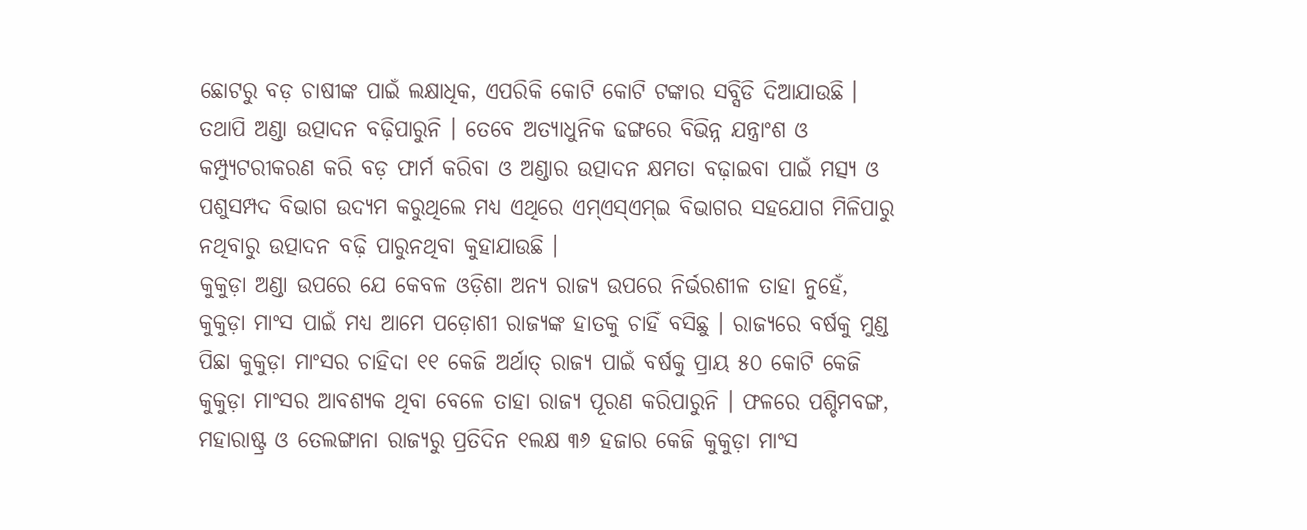ଛୋଟରୁ ବଡ଼ ଚାଷୀଙ୍କ ପାଇଁ ଲକ୍ଷାଧିକ, ଏପରିକି କୋଟି କୋଟି ଟଙ୍କାର ସବ୍ସିଡି ଦିଆଯାଉଛି । ତଥାପି ଅଣ୍ଡା ଉତ୍ପାଦନ ବଢ଼ିପାରୁନି । ତେବେ ଅତ୍ୟାଧୁନିକ ଢଙ୍ଗରେ ବିଭିନ୍ନ ଯନ୍ତ୍ରାଂଶ ଓ କମ୍ପ୍ୟୁଟରୀକରଣ କରି ବଡ଼ ଫାର୍ମ କରିବା ଓ ଅଣ୍ଡାର ଉତ୍ପାଦନ କ୍ଷମତା ବଢ଼ାଇବା ପାଇଁ ମତ୍ସ୍ୟ ଓ ପଶୁସମ୍ପଦ ବିଭାଗ ଉଦ୍ୟମ କରୁଥିଲେ ମଧ୍ୟ ଏଥିରେ ଏମ୍ଏସ୍ଏମ୍ଇ ବିଭାଗର ସହଯୋଗ ମିଳିପାରୁ ନଥିବାରୁ ଉତ୍ପାଦନ ବଢ଼ି ପାରୁନଥିବା କୁହାଯାଉଛି ।
କୁକୁଡ଼ା ଅଣ୍ଡା ଉପରେ ଯେ କେବଳ ଓଡ଼ିଶା ଅନ୍ୟ ରାଜ୍ୟ ଉପରେ ନିର୍ଭରଶୀଳ ତାହା ନୁହେଁ, କୁକୁଡ଼ା ମାଂସ ପାଇଁ ମଧ୍ୟ ଆମେ ପଡ଼ୋଶୀ ରାଜ୍ୟଙ୍କ ହାତକୁ ଚାହିଁ ବସିଛୁ । ରାଜ୍ୟରେ ବର୍ଷକୁ ମୁଣ୍ଡ ପିଛା କୁକୁଡ଼ା ମାଂସର ଚାହିଦା ୧୧ କେଜି ଅର୍ଥାତ୍ ରାଜ୍ୟ ପାଇଁ ବର୍ଷକୁ ପ୍ରାୟ ୫୦ କୋଟି କେଜି କୁକୁଡ଼ା ମାଂସର ଆବଶ୍ୟକ ଥିବା ବେଳେ ତାହା ରାଜ୍ୟ ପୂରଣ କରିପାରୁନି । ଫଳରେ ପଶ୍ଚିମବଙ୍ଗ, ମହାରାଷ୍ଟ୍ର ଓ ତେଲଙ୍ଗାନା ରାଜ୍ୟରୁ ପ୍ରତିଦିନ ୧ଲକ୍ଷ ୩୬ ହଜାର କେଜି କୁକୁଡ଼ା ମାଂସ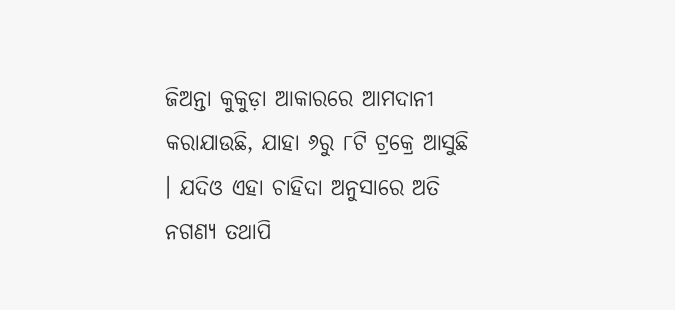ଜିଅନ୍ତା କୁକୁଡ଼ା ଆକାରରେ ଆମଦାନୀ କରାଯାଉଛି, ଯାହା ୬ରୁ ୮ଟି ଟ୍ରକ୍ରେ ଆସୁଛି । ଯଦିଓ ଏହା ଚାହିଦା ଅନୁସାରେ ଅତି ନଗଣ୍ୟ ତଥାପି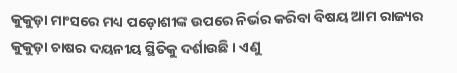କୁକୁଡ଼ା ମାଂସରେ ମଧ୍ୟ ପଡ଼ୋଶୀଙ୍କ ଉପରେ ନିର୍ଭର କରିବା ବିଷୟ ଆମ ରାଜ୍ୟର କୁକୁଡ଼ା ଚାଷର ଦୟନୀୟ ସ୍ଥିତିକୁ ଦର୍ଶାଉଛି । ଏଣୁ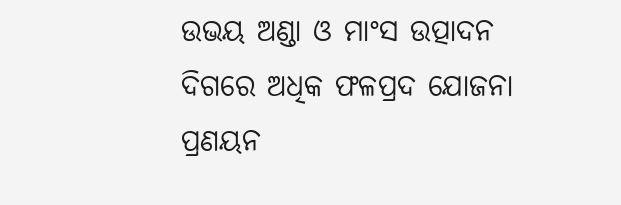ଉଭୟ ଅଣ୍ଡା ଓ ମାଂସ ଉତ୍ପାଦନ ଦିଗରେ ଅଧିକ ଫଳପ୍ରଦ ଯୋଜନା ପ୍ରଣୟନ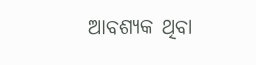ଆବଶ୍ୟକ ଥିବା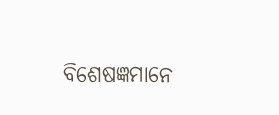ବିଶେଷଜ୍ଞମାନେ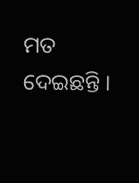ମତ ଦେଇଛନ୍ତି ।